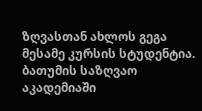ზღვასთან ახლოს გეგა მესამე კურსის სტუდენტია. ბათუმის საზღვაო აკადემიაში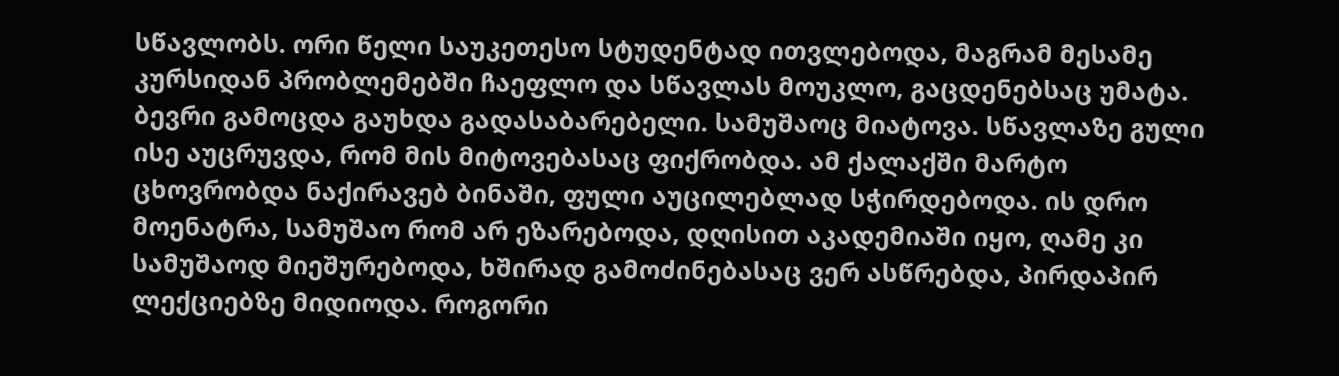სწავლობს. ორი წელი საუკეთესო სტუდენტად ითვლებოდა, მაგრამ მესამე კურსიდან პრობლემებში ჩაეფლო და სწავლას მოუკლო, გაცდენებსაც უმატა. ბევრი გამოცდა გაუხდა გადასაბარებელი. სამუშაოც მიატოვა. სწავლაზე გული ისე აუცრუვდა, რომ მის მიტოვებასაც ფიქრობდა. ამ ქალაქში მარტო ცხოვრობდა ნაქირავებ ბინაში, ფული აუცილებლად სჭირდებოდა. ის დრო მოენატრა, სამუშაო რომ არ ეზარებოდა, დღისით აკადემიაში იყო, ღამე კი სამუშაოდ მიეშურებოდა, ხშირად გამოძინებასაც ვერ ასწრებდა, პირდაპირ ლექციებზე მიდიოდა. როგორი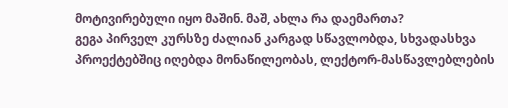მოტივირებული იყო მაშინ. მაშ, ახლა რა დაემართა?
გეგა პირველ კურსზე ძალიან კარგად სწავლობდა, სხვადასხვა პროექტებშიც იღებდა მონაწილეობას, ლექტორ-მასწავლებლების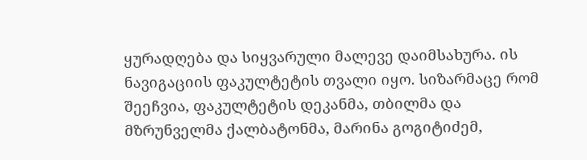ყურადღება და სიყვარული მალევე დაიმსახურა. ის ნავიგაციის ფაკულტეტის თვალი იყო. სიზარმაცე რომ შეეჩვია, ფაკულტეტის დეკანმა, თბილმა და მზრუნველმა ქალბატონმა, მარინა გოგიტიძემ,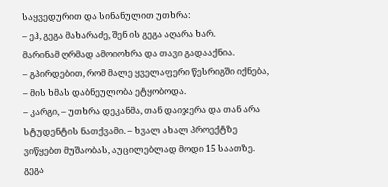საყვედურით და სინანულით უთხრა:
– ეჰ, გეგა მახარაძე, შენ ის გეგა აღარა ხარ.
მარინამ ღრმად ამოიოხრა და თავი გადააქნია.
– გპირდებით, რომ მალე ყველაფერი წესრიგში იქნება, – მის ხმას დაბნეულობა ეტყობოდა.
– კარგი, – უთხრა დეკანმა, თან დაიჯერა და თან არა სტუდენტის ნათქვამი. – ხვალ ახალ პროექტზე ვიწყებთ მუშაობას, აუცილებლად მოდი 15 საათზე.
გეგა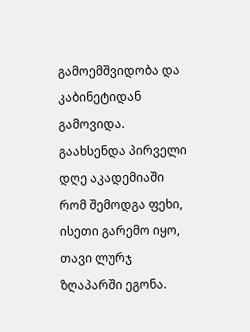გამოემშვიდობა და კაბინეტიდან გამოვიდა.
გაახსენდა პირველი დღე აკადემიაში რომ შემოდგა ფეხი, ისეთი გარემო იყო, თავი ლურჯ ზღაპარში ეგონა.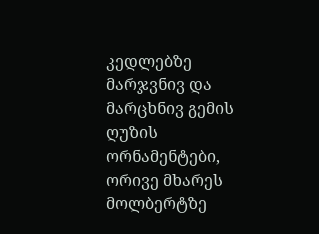კედლებზე მარჯვნივ და მარცხნივ გემის ღუზის ორნამენტები, ორივე მხარეს მოლბერტზე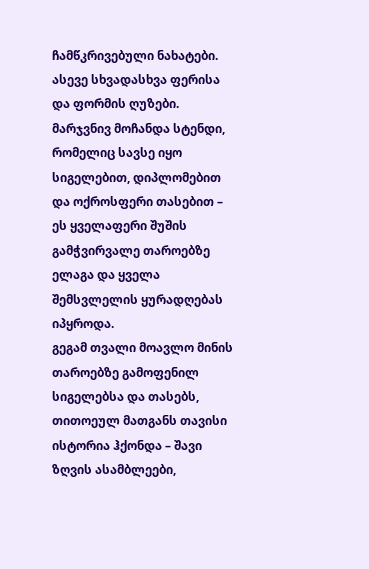ჩამწკრივებული ნახატები. ასევე სხვადასხვა ფერისა და ფორმის ღუზები. მარჯვნივ მოჩანდა სტენდი, რომელიც სავსე იყო სიგელებით, დიპლომებით და ოქროსფერი თასებით – ეს ყველაფერი შუშის გამჭვირვალე თაროებზე ელაგა და ყველა შემსვლელის ყურადღებას იპყროდა.
გეგამ თვალი მოავლო მინის თაროებზე გამოფენილ სიგელებსა და თასებს, თითოეულ მათგანს თავისი ისტორია ჰქონდა – შავი ზღვის ასამბლეები,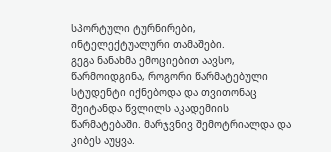სპორტული ტურნირები, ინტელექტუალური თამაშები.
გეგა ნანახმა ემოციებით აავსო, წარმოიდგინა, როგორი წარმატებული სტუდენტი იქნებოდა და თვითონაც შეიტანდა წვლილს აკადემიის წარმატებაში. მარჯვნივ შემოტრიალდა და კიბეს აუყვა.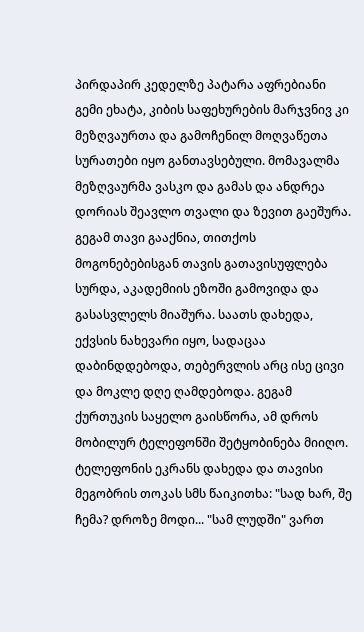პირდაპირ კედელზე პატარა აფრებიანი გემი ეხატა, კიბის საფეხურების მარჯვნივ კი მეზღვაურთა და გამოჩენილ მოღვაწეთა სურათები იყო განთავსებული. მომავალმა მეზღვაურმა ვასკო და გამას და ანდრეა დორიას შეავლო თვალი და ზევით გაეშურა.
გეგამ თავი გააქნია, თითქოს მოგონებებისგან თავის გათავისუფლება სურდა, აკადემიის ეზოში გამოვიდა და გასასვლელს მიაშურა. საათს დახედა, ექვსის ნახევარი იყო, სადაცაა დაბინდდებოდა, თებერვლის არც ისე ცივი და მოკლე დღე ღამდებოდა. გეგამ ქურთუკის საყელო გაისწორა, ამ დროს მობილურ ტელეფონში შეტყობინება მიიღო. ტელეფონის ეკრანს დახედა და თავისი მეგობრის თოკას სმს წაიკითხა: "სად ხარ, შე ჩემა? დროზე მოდი... "სამ ლუდში" ვართ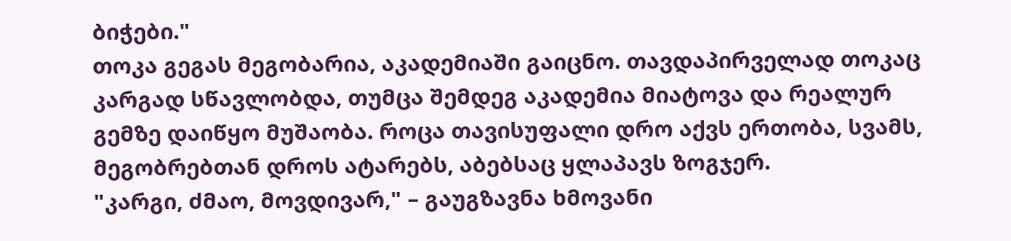ბიჭები."
თოკა გეგას მეგობარია, აკადემიაში გაიცნო. თავდაპირველად თოკაც კარგად სწავლობდა, თუმცა შემდეგ აკადემია მიატოვა და რეალურ გემზე დაიწყო მუშაობა. როცა თავისუფალი დრო აქვს ერთობა, სვამს, მეგობრებთან დროს ატარებს, აბებსაც ყლაპავს ზოგჯერ.
"კარგი, ძმაო, მოვდივარ," – გაუგზავნა ხმოვანი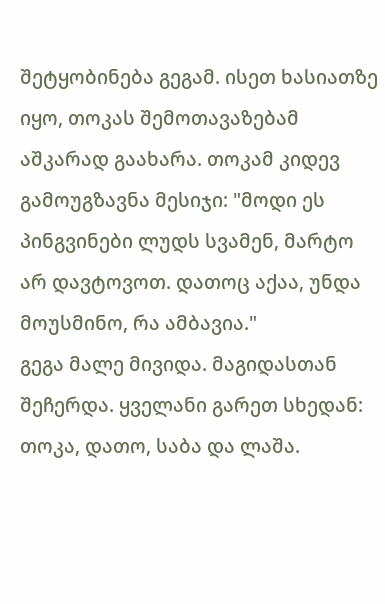შეტყობინება გეგამ. ისეთ ხასიათზე იყო, თოკას შემოთავაზებამ აშკარად გაახარა. თოკამ კიდევ გამოუგზავნა მესიჯი: "მოდი ეს პინგვინები ლუდს სვამენ, მარტო არ დავტოვოთ. დათოც აქაა, უნდა მოუსმინო, რა ამბავია."
გეგა მალე მივიდა. მაგიდასთან შეჩერდა. ყველანი გარეთ სხედან: თოკა, დათო, საბა და ლაშა.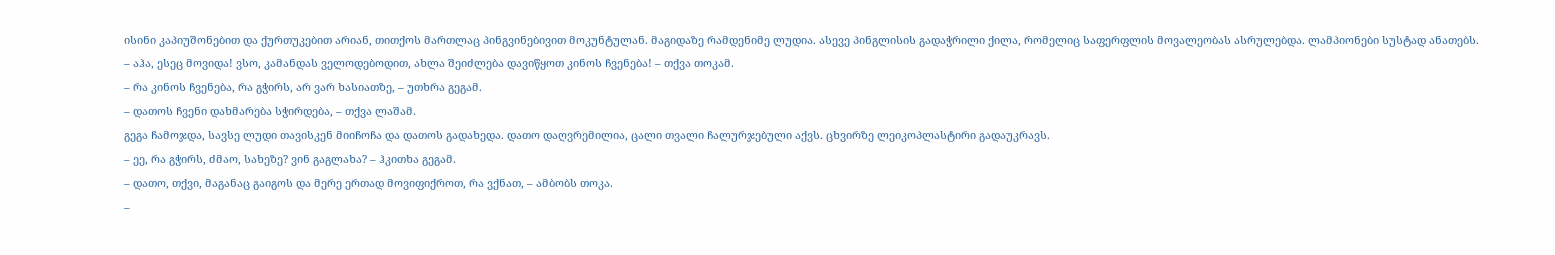ისინი კაპიუშონებით და ქურთუკებით არიან, თითქოს მართლაც პინგვინებივით მოკუნტულან. მაგიდაზე რამდენიმე ლუდია. ასევე პინგლისის გადაჭრილი ქილა, რომელიც საფერფლის მოვალეობას ასრულებდა. ლამპიონები სუსტად ანათებს.
– აჰა, ესეც მოვიდა! ვსო, კამანდას ველოდებოდით, ახლა შეიძლება დავიწყოთ კინოს ჩვენება! – თქვა თოკამ.
– რა კინოს ჩვენება, რა გჭირს, არ ვარ ხასიათზე, – უთხრა გეგამ.
– დათოს ჩვენი დახმარება სჭირდება, – თქვა ლაშამ.
გეგა ჩამოჯდა, სავსე ლუდი თავისკენ მიიჩოჩა და დათოს გადახედა. დათო დაღვრემილია, ცალი თვალი ჩალურჯებული აქვს. ცხვირზე ლეიკოპლასტირი გადაუკრავს.
– ეე, რა გჭირს, ძმაო, სახეზე? ვინ გაგლახა? – ჰკითხა გეგამ.
– დათო, თქვი, მაგანაც გაიგოს და მერე ერთად მოვიფიქროთ, რა ვქნათ, – ამბობს თოკა.
–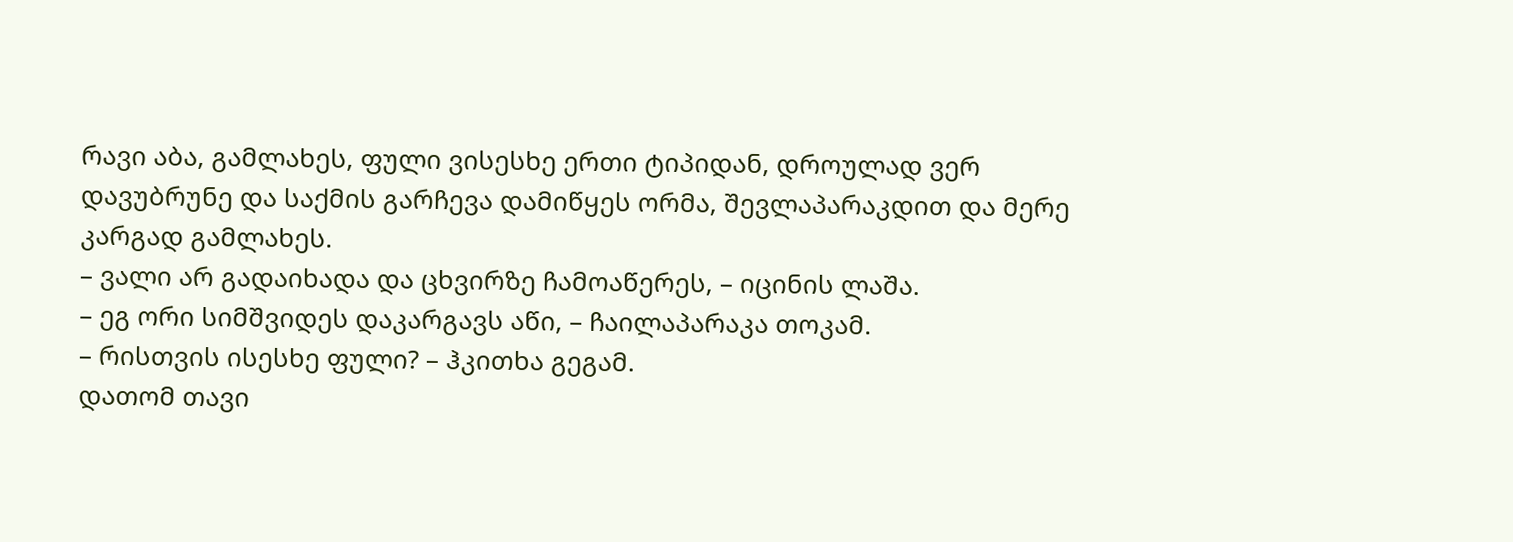რავი აბა, გამლახეს, ფული ვისესხე ერთი ტიპიდან, დროულად ვერ დავუბრუნე და საქმის გარჩევა დამიწყეს ორმა, შევლაპარაკდით და მერე კარგად გამლახეს.
– ვალი არ გადაიხადა და ცხვირზე ჩამოაწერეს, – იცინის ლაშა.
– ეგ ორი სიმშვიდეს დაკარგავს აწი, – ჩაილაპარაკა თოკამ.
– რისთვის ისესხე ფული? – ჰკითხა გეგამ.
დათომ თავი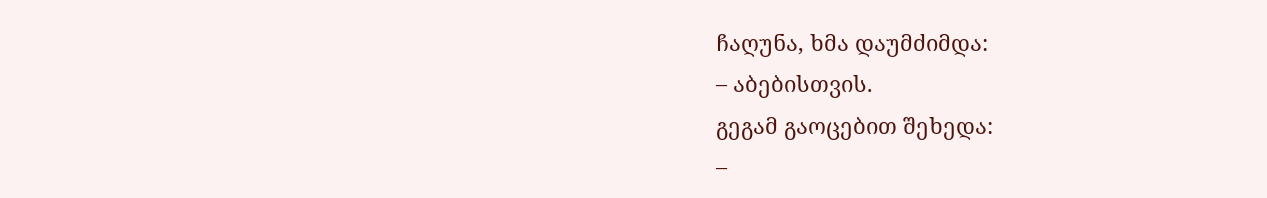ჩაღუნა, ხმა დაუმძიმდა:
– აბებისთვის.
გეგამ გაოცებით შეხედა:
–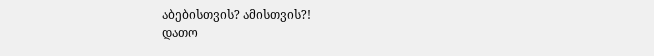აბებისთვის? ამისთვის?!
დათო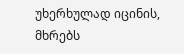უხერხულად იცინის, მხრებს